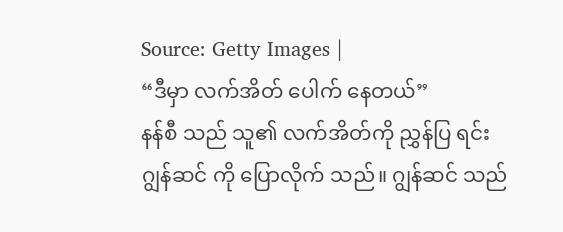Source: Getty Images |
“ဒီမှာ လက်အိတ် ပေါက် နေတယ်”
နန်စီ သည် သူ၏ လက်အိတ်ကို ညွှန်ပြ ရင်း
ဂျွန်ဆင် ကို ပြောလိုက် သည်။ ဂျွန်ဆင် သည်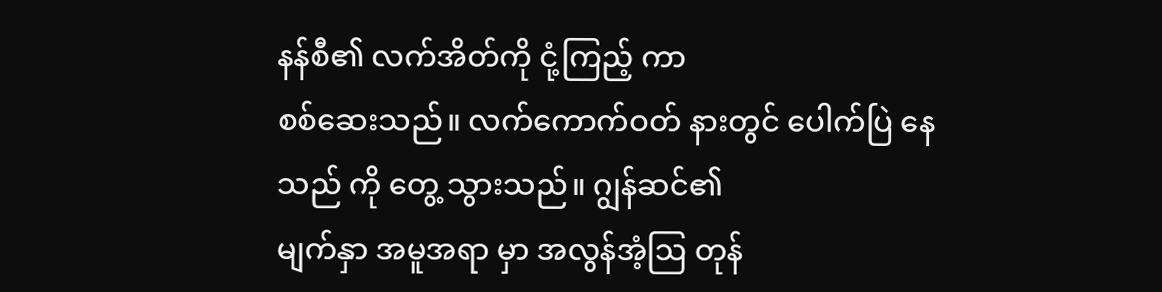နန်စီ၏ လက်အိတ်ကို ငုံ့ကြည့် ကာ
စစ်ဆေးသည်။ လက်ကောက်ဝတ် နားတွင် ပေါက်ပြဲ နေသည် ကို တွေ့ သွားသည်။ ဂျွန်ဆင်၏
မျက်နှာ အမူအရာ မှာ အလွန်အံ့ဩ တုန်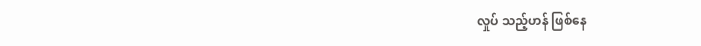လှုပ် သည့်ဟန် ဖြစ်နေ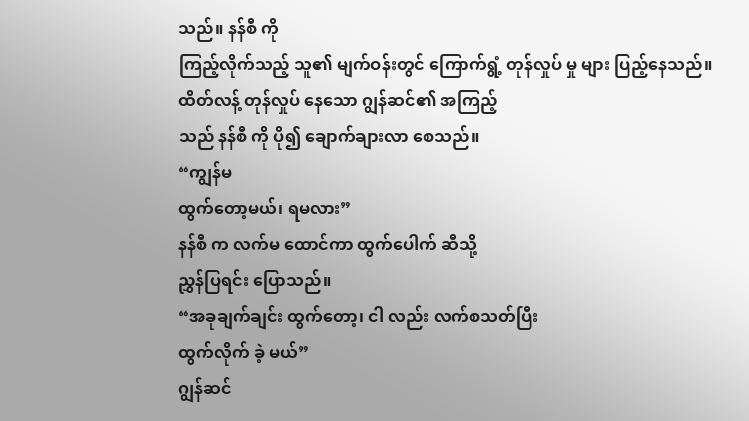သည်။ နန်စီ ကို
ကြည့်လိုက်သည့် သူ၏ မျက်ဝန်းတွင် ကြောက်ရွံ့ တုန်လှုပ် မှု များ ပြည့်နေသည်။
ထိတ်လန့် တုန်လှုပ် နေသော ဂျွန်ဆင်၏ အကြည့်
သည် နန်စီ ကို ပို၍ ချောက်ချားလာ စေသည်။
“ကျွန်မ
ထွက်တော့မယ်၊ ရမလား”
နန်စီ က လက်မ ထောင်ကာ ထွက်ပေါက် ဆီသို့
ညွှန်ပြရင်း ပြောသည်။
“အခုချက်ချင်း ထွက်တော့၊ ငါ လည်း လက်စသတ်ပြီး
ထွက်လိုက် ခဲ့ မယ်”
ဂျွန်ဆင်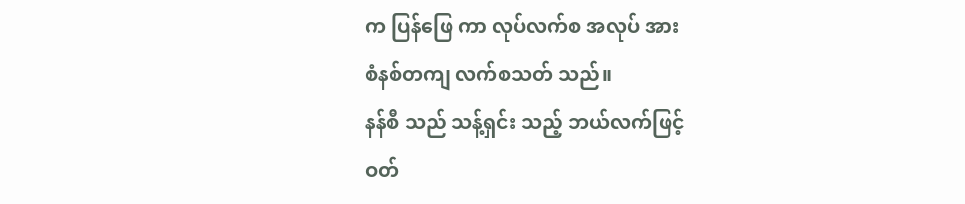က ပြန်ဖြေ ကာ လုပ်လက်စ အလုပ် အား
စံနစ်တကျ လက်စသတ် သည်။
နန်စီ သည် သန့်ရှင်း သည့် ဘယ်လက်ဖြင့်
ဝတ်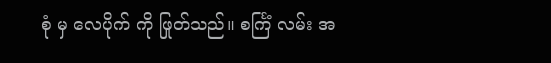စုံ မှ လေပိုက် ကို ဖြုတ်သည်။ စင်္ကြံ လမ်း အ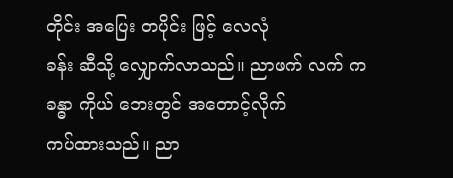တိုင်း အပြေး တပိုင်း ဖြင့် လေလုံ
ခန်း ဆီသို့ လျှောက်လာသည်။ ညာဖက် လက် က ခန္ဓာ ကိုယ် ဘေးတွင် အတောင့်လိုက်
ကပ်ထားသည်။ ညာ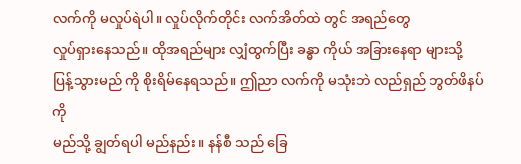လက်ကို မလှုပ်ရဲပါ။ လှုပ်လိုက်တိုင်း လက်အိတ်ထဲ တွင် အရည်တွေ
လှုပ်ရှားနေသည်။ ထိုအရည်များ လျှံထွက်ပြီး ခန္ဓာ ကိုယ် အခြားနေရာ များသို့
ပြန့်သွားမည် ကို စိုးရိမ်နေရသည်။ ဤညာ လက်ကို မသုံးဘဲ လည်ရှည် ဘွတ်ဖိနပ် ကို
မည်သို့ ချွတ်ရပါ မည်နည်း။ နန်စီ သည် ခြေ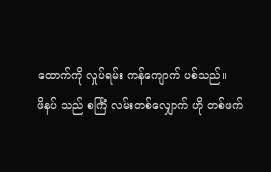ထောက်ကို လှုပ်ရမ်း ကန်ကျောက် ပစ်သည်။
ဖိနပ် သည် စင်္ကြံ လမ်းတစ်လျှောက် ဟို တစ်ဖက်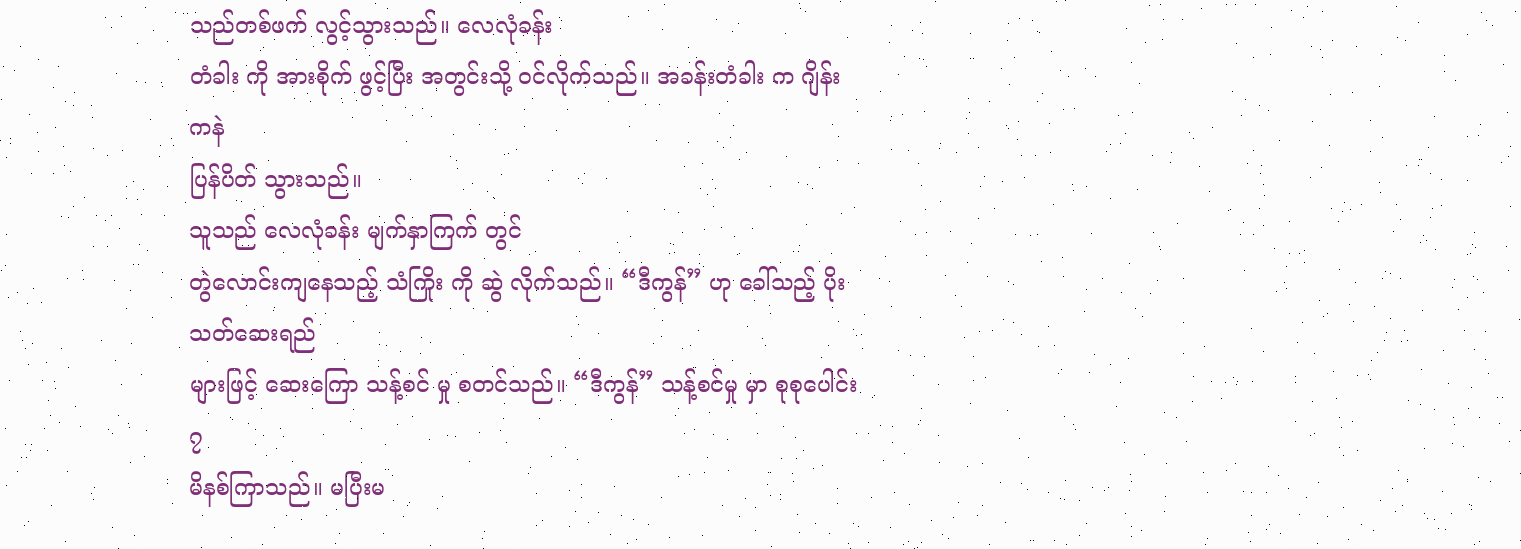သည်တစ်ဖက် လွင့်သွားသည်။ လေလုံခန်း
တံခါး ကို အားစိုက် ဖွင့်ပြီး အတွင်းသို့ ဝင်လိုက်သည်။ အခန်းတံခါး က ဂျိန်း ကနဲ
ပြန်ပိတ် သွားသည်။
သူသည် လေလုံခန်း မျက်နှာကြက် တွင်
တွဲလောင်းကျနေသည့် သံကြိုး ကို ဆွဲ လိုက်သည်။ “ဒီကွန်” ဟု ခေါ်သည့် ပိုးသတ်ဆေးရည်
များဖြင့် ဆေးကြော သန့်စင် မှု စတင်သည်။ “ဒီကွန်” သန့်စင်မှု မှာ စုစုပေါင်း ၇
မိနစ်ကြာသည်။ မပြီးမ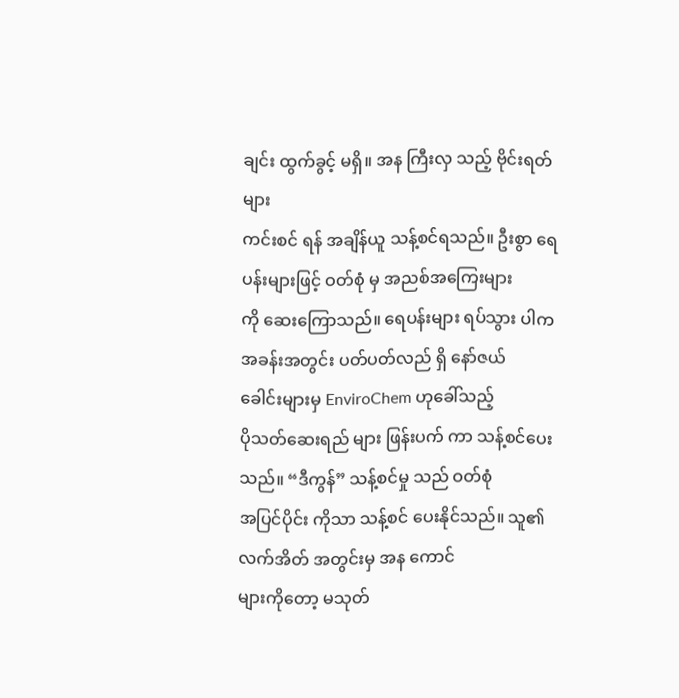ချင်း ထွက်ခွင့် မရှိ။ အန ကြီးလှ သည့် ဗိုင်းရတ်များ
ကင်းစင် ရန် အချိန်ယူ သန့်စင်ရသည်။ ဦးစွာ ရေပန်းများဖြင့် ဝတ်စုံ မှ အညစ်အကြေးများ
ကို ဆေးကြောသည်။ ရေပန်းများ ရပ်သွား ပါက အခန်းအတွင်း ပတ်ပတ်လည် ရှိ နော်ဇယ်
ခေါင်းများမှ EnviroChem ဟုခေါ်သည့်
ပိုသတ်ဆေးရည် များ ဖြန်းပက် ကာ သန့်စင်ပေးသည်။ “ဒီကွန်” သန့်စင်မှု သည် ဝတ်စုံ
အပြင်ပိုင်း ကိုသာ သန့်စင် ပေးနိုင်သည်။ သူ၏ လက်အိတ် အတွင်းမှ အန ကောင်
များကိုတော့ မသုတ်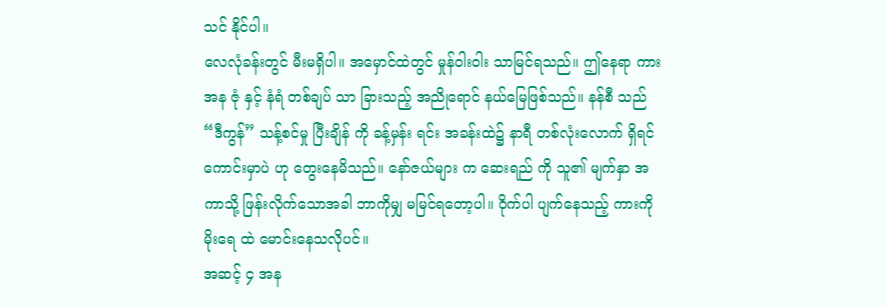သင် နိုင်ပါ။
လေလုံခန်းတွင် မီးမရှိပါ။ အမှောင်ထဲတွင် မှုန်ဝါးဝါး သာမြင်ရသည်။ ဤနေရာ ကား အန ဇုံ နှင့် နံရံ တစ်ချပ် သာ ခြားသည့် အညိုရောင် နယ်မြေဖြစ်သည်။ နန်စီ သည် “ဒီကွန်” သန့်စင်မှု ပြီးချိန် ကို ခန့်မှန်း ရင်း အခန်းထဲ၌ နာရီ တစ်လုံးလောက် ရှိရင် ကောင်းမှာပဲ ဟု တွေးနေမိသည်။ နော်ဇယ်များ က ဆေးရည် ကို သူ၏ မျက်နှာ အကာသို့ ဖြန်းလိုက်သောအခါ ဘာကိုမျှ မမြင်ရတော့ပါ။ ဝိုက်ပါ ပျက်နေသည့် ကားကို မိုးရေ ထဲ မောင်းနေသလိုပင်။
အဆင့် ၄ အန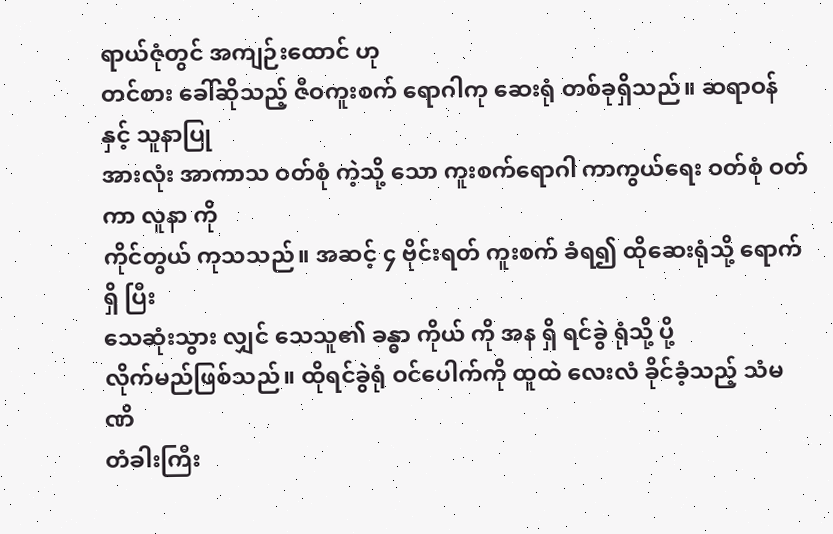ရာယ်ဇုံတွင် အကျဉ်းထောင် ဟု
တင်စား ခေါ်ဆိုသည့် ဇီဝကူးစက် ရောဂါကု ဆေးရုံ တစ်ခုရှိသည်။ ဆရာဝန် နှင့် သူနာပြု
အားလုံး အာကာသ ဝတ်စုံ ကဲ့သို့ သော ကူးစက်ရောဂါ ကာကွယ်ရေး ဝတ်စုံ ဝတ်ကာ လူနာ ကို
ကိုင်တွယ် ကုသသည်။ အဆင့် ၄ ဗိုင်းရတ် ကူးစက် ခံရ၍ ထိုဆေးရုံသို့ ရောက်ရှိ ပြီး
သေဆုံးသွား လျှင် သေသူ၏ ခန္ဓာ ကိုယ် ကို အန ရှိ ရင်ခွဲ ရုံသို့ ပို့
လိုက်မည်ဖြစ်သည်။ ထိုရင်ခွဲရုံ ဝင်ပေါက်ကို ထူထဲ လေးလံ ခိုင်ခံ့သည့် သံမဏိ
တံခါးကြီး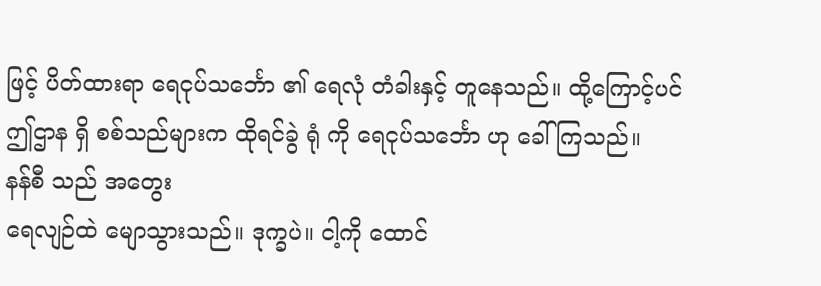ဖြင့် ပိတ်ထားရာ ရေငုပ်သင်္ဘော ၏ ရေလုံ တံခါးနှင့် တူနေသည်။ ထို့ကြောင့်ပင်
ဤဌာန ရှိ စစ်သည်များက ထိုရင်ခွဲ ရုံ ကို ရေငုပ်သင်္ဘော ဟု ခေါ်ကြသည်။
နန်စီ သည် အတွေး
ရေလျဉ်ထဲ မျောသွားသည်။ ဒုက္ခပဲ။ ငါ့ကို ထောင်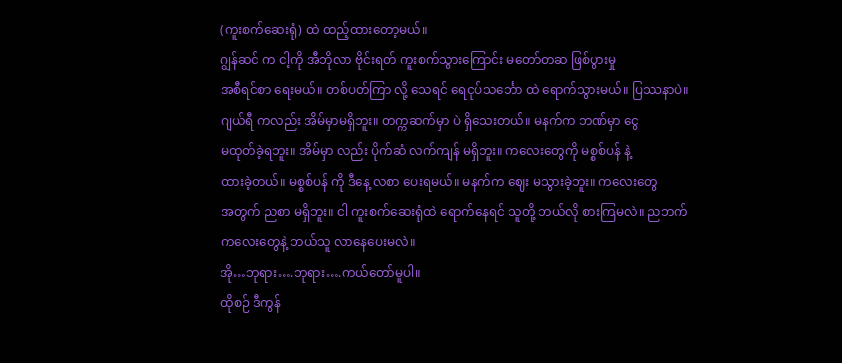(ကူးစက်ဆေးရုံ) ထဲ ထည့်ထားတော့မယ်။
ဂျွန်ဆင် က ငါ့ကို အီဘိုလာ ဗိုင်းရတ် ကူးစက်သွားကြောင်း မတော်တဆ ဖြစ်ပွားမှု
အစီရင်စာ ရေးမယ်။ တစ်ပတ်ကြာ လို့ သေရင် ရေငုပ်သင်္ဘော ထဲ ရောက်သွားမယ်။ ပြဿနာပဲ။
ဂျယ်ရီ ကလည်း အိမ်မှာမရှိဘူး။ တက္ကဆက်မှာ ပဲ ရှိသေးတယ်။ မနက်က ဘဏ်မှာ ငွေ
မထုတ်ခဲ့ရဘူး။ အိမ်မှာ လည်း ပိုက်ဆံ လက်ကျန် မရှိဘူး။ ကလေးတွေကို မစ္စစ်ပန် နဲ့
ထားခဲ့တယ်။ မစ္စစ်ပန် ကို ဒီနေ့ လစာ ပေးရမယ်။ မနက်က ဈေး မသွားခဲ့ဘူး။ ကလေးတွေ
အတွက် ညစာ မရှိဘူး။ ငါ ကူးစက်ဆေးရုံထဲ ရောက်နေရင် သူတို့ ဘယ်လို စားကြမလဲ။ ညဘက်
ကလေးတွေနဲ့ ဘယ်သူ လာနေပေးမလဲ။
အို…ဘုရား….ဘုရား….ကယ်တော်မူပါ။
ထိုစဉ် ဒီကွန်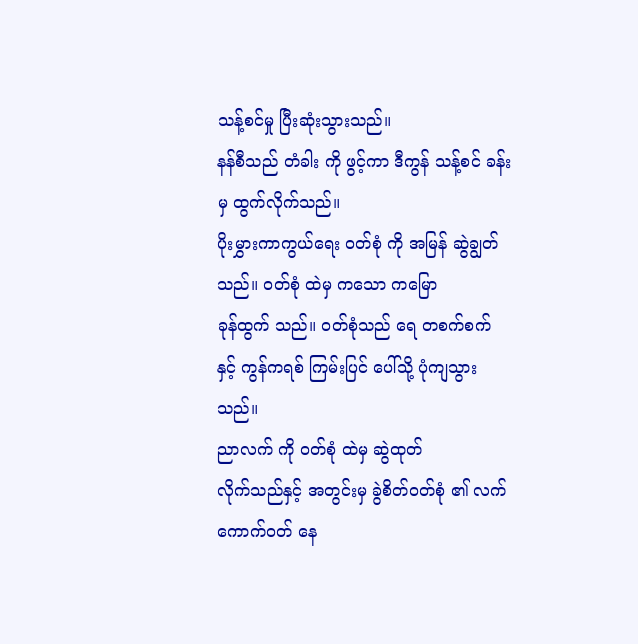သန့်စင်မှု ပြီးဆုံးသွားသည်။
နန်စီသည် တံခါး ကို ဖွင့်ကာ ဒီကွန် သန့်စင် ခန်းမှ ထွက်လိုက်သည်။
ပိုးမွှားကာကွယ်ရေး ဝတ်စုံ ကို အမြန် ဆွဲချွတ် သည်။ ဝတ်စုံ ထဲမှ ကသော ကမြော
ခုန်ထွက် သည်။ ဝတ်စုံသည် ရေ တစက်စက် နှင့် ကွန်ကရစ် ကြမ်းပြင် ပေါ်သို့ ပုံကျသွား
သည်။
ညာလက် ကို ဝတ်စုံ ထဲမှ ဆွဲထုတ်
လိုက်သည်နှင့် အတွင်းမှ ခွဲစိတ်ဝတ်စုံ ၏ လက်ကောက်ဝတ် နေ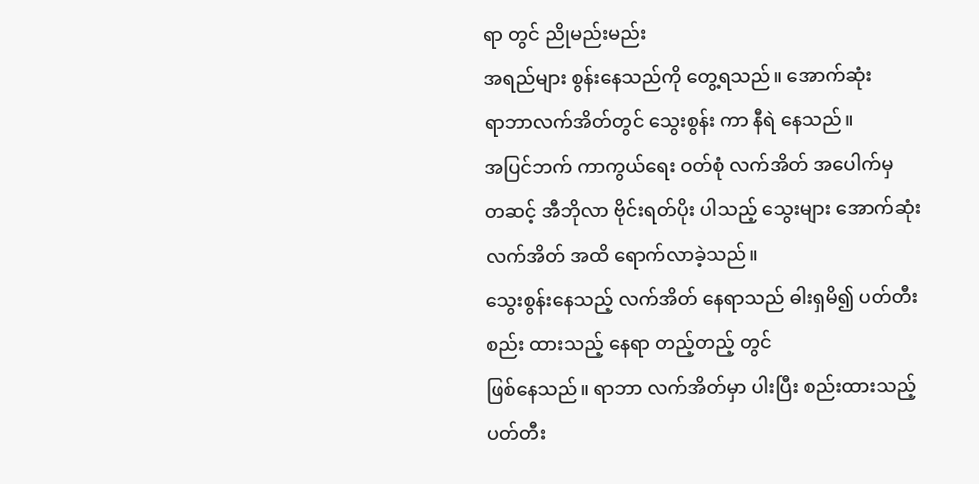ရာ တွင် ညိုမည်းမည်း
အရည်များ စွန်းနေသည်ကို တွေ့ရသည်။ အောက်ဆုံး
ရာဘာလက်အိတ်တွင် သွေးစွန်း ကာ နီရဲ နေသည်။
အပြင်ဘက် ကာကွယ်ရေး ဝတ်စုံ လက်အိတ် အပေါက်မှ
တဆင့် အီဘိုလာ ဗိုင်းရတ်ပိုး ပါသည့် သွေးများ အောက်ဆုံး လက်အိတ် အထိ ရောက်လာခဲ့သည်။
သွေးစွန်းနေသည့် လက်အိတ် နေရာသည် ဓါးရှမိ၍ ပတ်တီးစည်း ထားသည့် နေရာ တည့်တည့် တွင်
ဖြစ်နေသည်။ ရာဘာ လက်အိတ်မှာ ပါးပြီး စည်းထားသည့် ပတ်တီး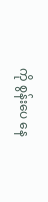ကို စွန်းပေ နေ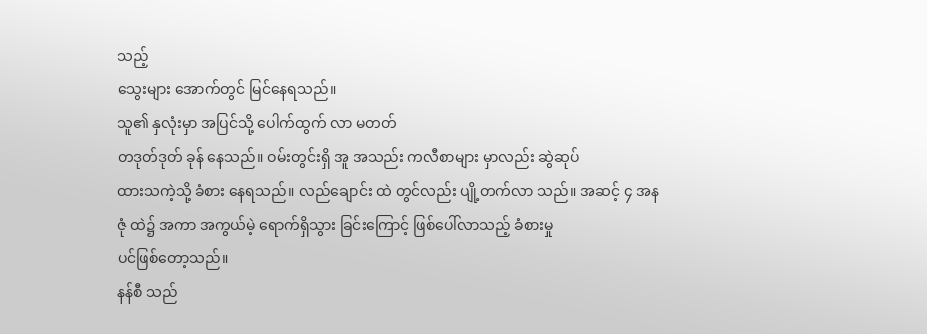သည့်
သွေးများ အောက်တွင် မြင်နေရသည်။
သူ၏ နှလုံးမှာ အပြင်သို့ ပေါက်ထွက် လာ မတတ်
တဒုတ်ဒုတ် ခုန် နေသည်။ ဝမ်းတွင်းရှိ အူ အသည်း ကလီစာများ မှာလည်း ဆွဲဆုပ်
ထားသကဲ့သို့ ခံစား နေရသည်။ လည်ချောင်း ထဲ တွင်လည်း ပျို့တက်လာ သည်။ အဆင့် ၄ အန
ဇုံ ထဲ၌ အကာ အကွယ်မဲ့ ရောက်ရှိသွား ခြင်းကြောင့် ဖြစ်ပေါ်လာသည့် ခံစားမှု
ပင်ဖြစ်တော့သည်။
နန်စီ သည်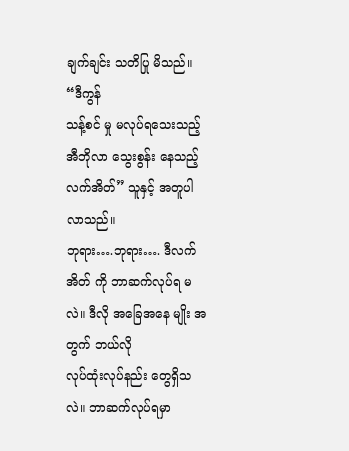ချက်ချင်း သတိပြု မိသည်။ “ဒီကွန်
သန့်စင် မှု မလုပ်ရသေးသည့် အီဘိုလာ သွေးစွန်း နေသည့် လက်အိတ်” သူနှင့် အတူပါလာသည်။
ဘုရား….ဘုရား…. ဒီလက်အိတ် ကို ဘာဆက်လုပ်ရ မလဲ။ ဒီလို အခြေအနေ မျိုး အတွက် ဘယ်လို
လုပ်ထုံးလုပ်နည်း တွေရှိသလဲ။ ဘာဆက်လုပ်ရမှာ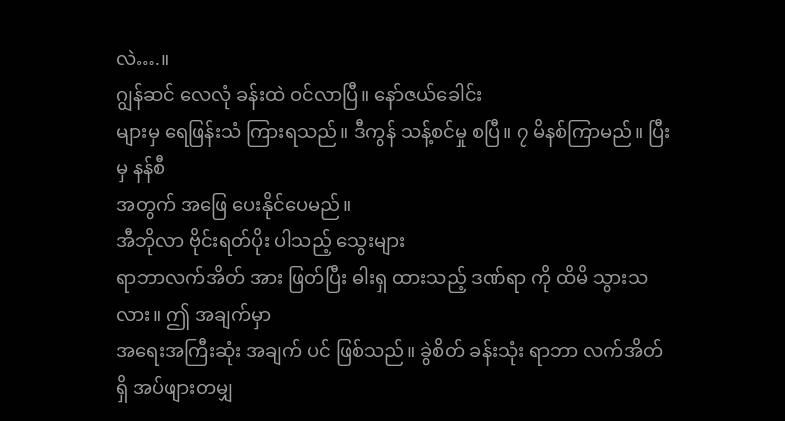လဲ….။
ဂျွန်ဆင် လေလုံ ခန်းထဲ ဝင်လာပြီ။ နော်ဇယ်ခေါင်း
များမှ ရေဖြန်းသံ ကြားရသည်။ ဒီကွန် သန့်စင်မှု စပြီ။ ၇ မိနစ်ကြာမည်။ ပြီးမှ နန်စီ
အတွက် အဖြေ ပေးနိုင်ပေမည်။
အီဘိုလာ ဗိုင်းရတ်ပိုး ပါသည့် သွေးများ
ရာဘာလက်အိတ် အား ဖြတ်ပြီး ဓါးရှ ထားသည့် ဒဏ်ရာ ကို ထိမိ သွားသလား။ ဤ အချက်မှာ
အရေးအကြီးဆုံး အချက် ပင် ဖြစ်သည်။ ခွဲစိတ် ခန်းသုံး ရာဘာ လက်အိတ် ရှိ အပ်ဖျားတမျှ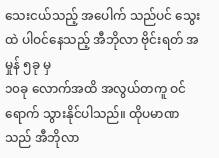သေးငယ်သည့် အပေါက် သည်ပင် သွေးထဲ ပါဝင်နေသည့် အီဘိုလာ ဗိုင်းရတ် အမှုန် ၅ခု မှ
၁၀ခု လောက်အထိ အလွယ်တကူ ဝင်ရောက် သွားနိုင်ပါသည်။ ထိုပမာဏ သည် အီဘိုလာ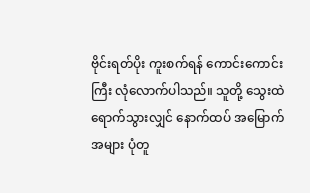ဗိုင်းရတ်ပိုး ကူးစက်ရန် ကောင်းကောင်းကြီး လုံလောက်ပါသည်။ သူတို့ သွေးထဲ
ရောက်သွားလျှင် နောက်ထပ် အမြောက်အများ ပုံတူ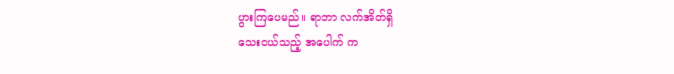ပွားကြပေမည်။ ရာဘာ လက်အိတ်ရှိ
သေးငယ်သည့် အပေါက် က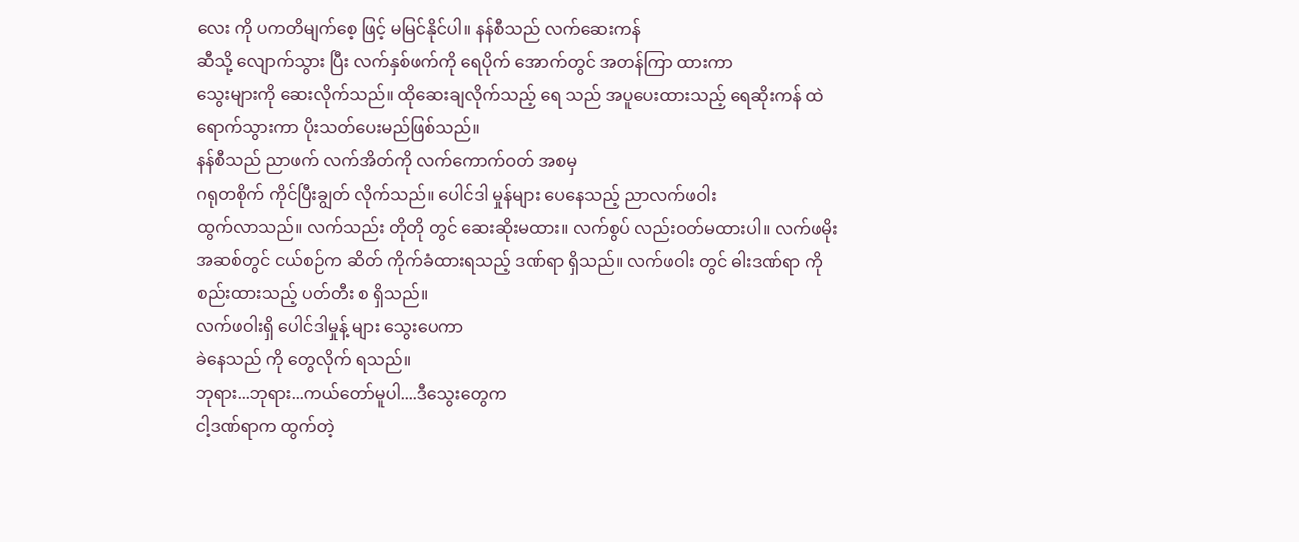လေး ကို ပကတိမျက်စေ့ ဖြင့် မမြင်နိုင်ပါ။ နန်စီသည် လက်ဆေးကန်
ဆီသို့ လျောက်သွား ပြီး လက်နှစ်ဖက်ကို ရေပိုက် အောက်တွင် အတန်ကြာ ထားကာ
သွေးများကို ဆေးလိုက်သည်။ ထိုဆေးချလိုက်သည့် ရေ သည် အပူပေးထားသည့် ရေဆိုးကန် ထဲ
ရောက်သွားကာ ပိုးသတ်ပေးမည်ဖြစ်သည်။
နန်စီသည် ညာဖက် လက်အိတ်ကို လက်ကောက်ဝတ် အစမှ
ဂရုတစိုက် ကိုင်ပြီးချွတ် လိုက်သည်။ ပေါင်ဒါ မှုန်များ ပေနေသည့် ညာလက်ဖဝါး
ထွက်လာသည်။ လက်သည်း တိုတို တွင် ဆေးဆိုးမထား။ လက်စွပ် လည်းဝတ်မထားပါ။ လက်ဖမိုး
အဆစ်တွင် ငယ်စဉ်က ဆိတ် ကိုက်ခံထားရသည့် ဒဏ်ရာ ရှိသည်။ လက်ဖဝါး တွင် ဓါးဒဏ်ရာ ကို
စည်းထားသည့် ပတ်တီး စ ရှိသည်။
လက်ဖဝါးရှိ ပေါင်ဒါမှုန့် များ သွေးပေကာ
ခဲနေသည် ကို တွေလိုက် ရသည်။
ဘုရား...ဘုရား...ကယ်တော်မူပါ....ဒီသွေးတွေက
ငါ့ဒဏ်ရာက ထွက်တဲ့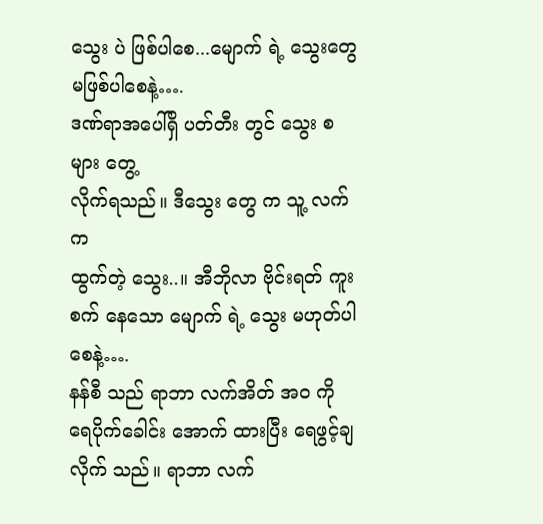သွေး ပဲ ဖြစ်ပါစေ...မျောက် ရဲ့ သွေးတွေ မဖြစ်ပါစေနဲ့….
ဒဏ်ရာအပေါ်ရှိ ပတ်တီး တွင် သွေး စ များ တွေ့
လိုက်ရသည်။ ဒီသွေး တွေ က သူ့ လက် က
ထွက်တဲ့ သွေး..။ အီဘိုလာ ဗိုင်းရတ် ကူးစက် နေသော မျောက် ရဲ့ သွေး မဟုတ်ပါစေနဲ့….
နန်စီ သည် ရာဘာ လက်အိတ် အဝ ကို
ရေပိုက်ခေါင်း အောက် ထားပြီး ရေဖွင့်ချလိုက် သည်။ ရာဘာ လက်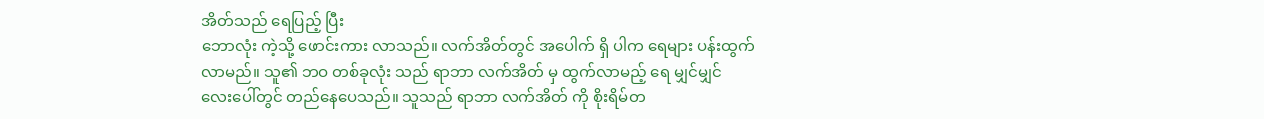အိတ်သည် ရေပြည့် ပြီး
ဘောလုံး ကဲ့သို့ ဖောင်းကား လာသည်။ လက်အိတ်တွင် အပေါက် ရှိ ပါက ရေများ ပန်းထွက်
လာမည်။ သူ၏ ဘဝ တစ်ခုလုံး သည် ရာဘာ လက်အိတ် မှ ထွက်လာမည့် ရေ မျှင်မျှင်
လေးပေါ်တွင် တည်နေပေသည်။ သူသည် ရာဘာ လက်အိတ် ကို စိုးရိမ်တ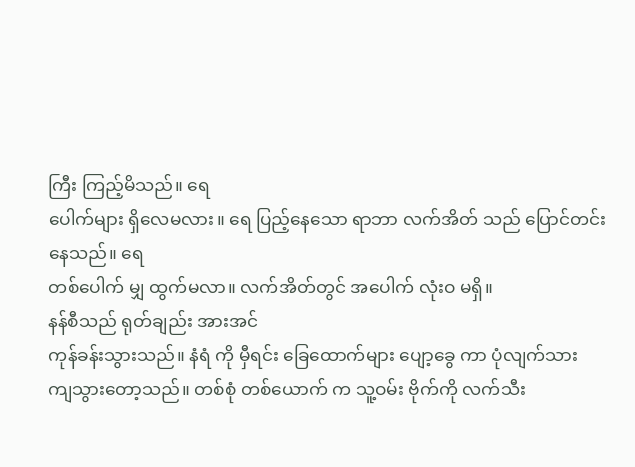ကြီး ကြည့်မိသည်။ ရေ
ပေါက်များ ရှိလေမလား။ ရေ ပြည့်နေသော ရာဘာ လက်အိတ် သည် ပြောင်တင်း နေသည်။ ရေ
တစ်ပေါက် မျှ ထွက်မလာ။ လက်အိတ်တွင် အပေါက် လုံးဝ မရှိ။
နန်စီသည် ရုတ်ချည်း အားအင်
ကုန်ခန်းသွားသည်။ နံရံ ကို မှီရင်း ခြေထောက်များ ပျော့ခွေ ကာ ပုံလျက်သား
ကျသွားတော့သည်။ တစ်စုံ တစ်ယောက် က သူ့ဝမ်း ဗိုက်ကို လက်သီး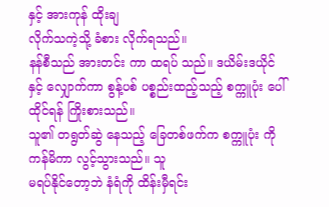နှင့် အားကုန် ထိုးချ
လိုက်သကဲ့သို့ ခံစား လိုက်ရသည်။
နန်စီသည် အားတင်း ကာ ထရပ် သည်။ ဒယိမ်းဒယိုင်
နှင့် လျှောက်ကာ စွန့်ပစ် ပစ္စည်းထည့်သည့် စက္ကူပုံး ပေါ် ထိုင်ရန် ကြိုးစားသည်။
သူ၏ တရွတ်ဆွဲ နေသည့် ခြေတစ်ဖက်က စက္ကူပုံး ကို ကန်မိကာ လွင့်သွားသည်။ သူ
မရပ်နိုင်တော့ဘဲ နံရံကို ထိန်းမှီရင်း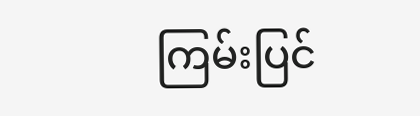ကြမ်းပြင်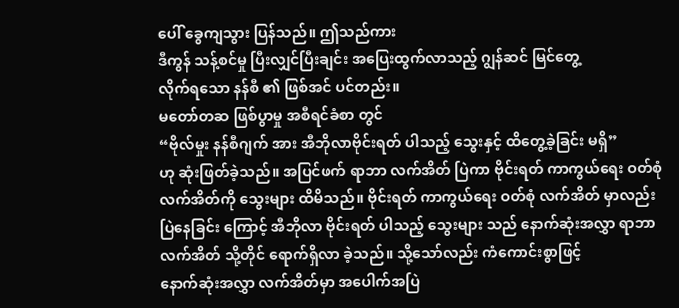ပေါ် ခွေကျသွား ပြန်သည်။ ဤသည်ကား
ဒီကွန် သန့်စင်မှု ပြီးလျှင်ပြီးချင်း အပြေးထွက်လာသည့် ဂျွန်ဆင် မြင်တွေ့
လိုက်ရသော နန်စီ ၏ ဖြစ်အင် ပင်တည်း။
မတော်တဆ ဖြစ်ပွာမှု အစီရင်ခံစာ တွင်
“ဗိုလ်မှုး နန်စီဂျက် အား အီဘိုလာဗိုင်းရတ် ပါသည့် သွေးနှင့် ထိတွေ့ခဲ့ခြင်း မရှိ”
ဟု ဆုံးဖြတ်ခဲ့သည်။ အပြင်ဖက် ရာဘာ လက်အိတ် ပြဲကာ ဗိုင်းရတ် ကာကွယ်ရေး ဝတ်စုံ
လက်အိတ်ကို သွေးများ ထိမိသည်။ ဗိုင်းရတ် ကာကွယ်ရေး ဝတ်စုံ လက်အိတ် မှာလည်း
ပြဲနေခြင်း ကြောင့် အီဘိုလာ ဗိုင်းရတ် ပါသည့် သွေးများ သည် နောက်ဆုံးအလွှာ ရာဘာ
လက်အိတ် သို့တိုင် ရောက်ရှိလာ ခဲ့သည်။ သို့သော်လည်း ကံကောင်းစွာဖြင့်
နောက်ဆုံးအလွှာ လက်အိတ်မှာ အပေါက်အပြဲ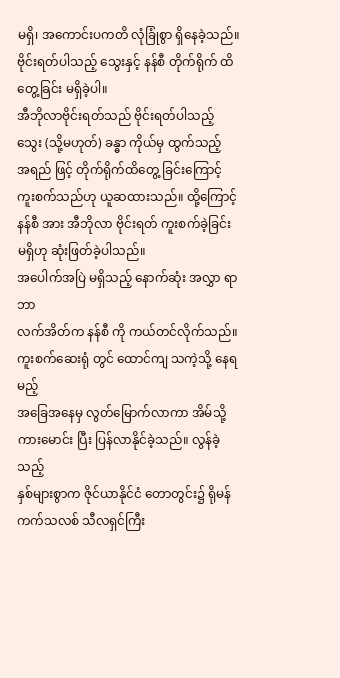မရှိ၊ အကောင်းပကတိ လုံခြုံစွာ ရှိနေခဲ့သည်။
ဗိုင်းရတ်ပါသည့် သွေးနှင့် နန်စီ တိုက်ရိုက် ထိတွေ့ခြင်း မရှိခဲ့ပါ။
အီဘိုလာဗိုင်းရတ်သည် ဗိုင်းရတ်ပါသည့် သွေး (သို့မဟုတ်) ခန္ဓာ ကိုယ်မှ ထွက်သည့်
အရည် ဖြင့် တိုက်ရိုက်ထိတွေ့ ခြင်းကြောင့် ကူးစက်သည်ဟု ယူဆထားသည်။ ထို့ကြောင့်
နန်စီ အား အီဘိုလာ ဗိုင်းရတ် ကူးစက်ခဲ့ခြင်း မရှိဟု ဆုံးဖြတ်ခဲ့ပါသည်။
အပေါက်အပြဲ မရှိသည့် နောက်ဆုံး အလွှာ ရာဘာ
လက်အိတ်က နန်စီ ကို ကယ်တင်လိုက်သည်။ ကူးစက်ဆေးရုံ တွင် ထောင်ကျ သကဲ့သို့ နေရမည့်
အခြေအနေမှ လွတ်မြောက်လာကာ အိမ်သို့ ကားမောင်း ပြီး ပြန်လာနိုင်ခဲ့သည်။ လွန်ခဲ့သည့်
နှစ်များစွာက ဇိုင်ယာနိုင်ငံ တောတွင်း၌ ရိုမန်ကက်သလစ် သီလရှင်ကြီး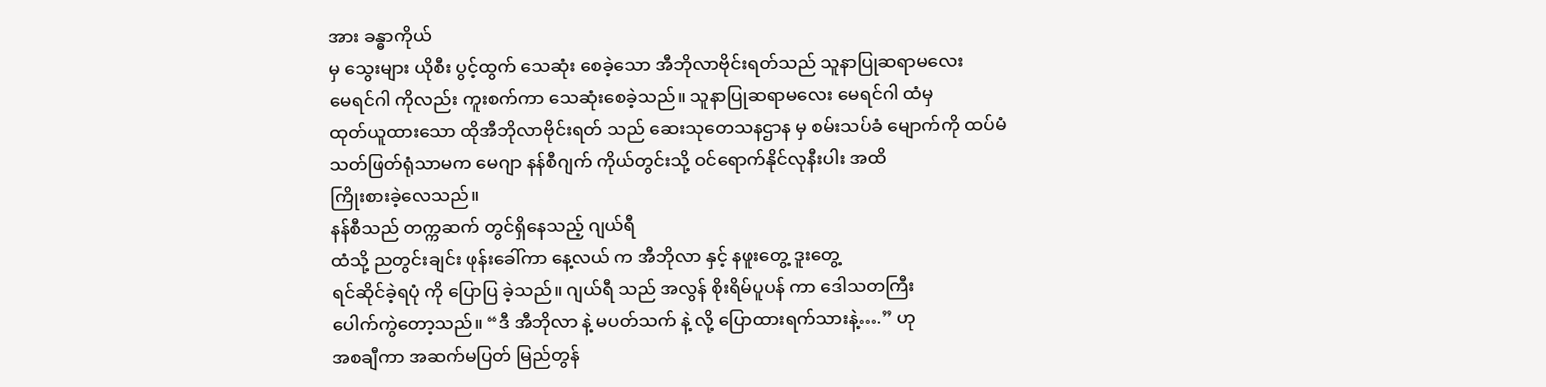အား ခန္ဓာကိုယ်
မှ သွေးများ ယိုစီး ပွင့်ထွက် သေဆုံး စေခဲ့သော အီဘိုလာဗိုင်းရတ်သည် သူနာပြုဆရာမလေး
မေရင်ဂါ ကိုလည်း ကူးစက်ကာ သေဆုံးစေခဲ့သည်။ သူနာပြုဆရာမလေး မေရင်ဂါ ထံမှ
ထုတ်ယူထားသော ထိုအီဘိုလာဗိုင်းရတ် သည် ဆေးသုတေသနဌာန မှ စမ်းသပ်ခံ မျောက်ကို ထပ်မံ
သတ်ဖြတ်ရုံသာမက မေဂျာ နန်စီဂျက် ကိုယ်တွင်းသို့ ဝင်ရောက်နိုင်လုနီးပါး အထိ
ကြိုးစားခဲ့လေသည်။
နန်စီသည် တက္ကဆက် တွင်ရှိနေသည့် ဂျယ်ရီ
ထံသို့ ညတွင်းချင်း ဖုန်းခေါ်ကာ နေ့လယ် က အီဘိုလာ နှင့် နဖူးတွေ့ ဒူးတွေ့
ရင်ဆိုင်ခဲ့ရပုံ ကို ပြောပြ ခဲ့သည်။ ဂျယ်ရီ သည် အလွန် စိုးရိမ်ပူပန် ကာ ဒေါသတကြီး
ပေါက်ကွဲတော့သည်။ “ဒီ အီဘိုလာ နဲ့ မပတ်သက် နဲ့ လို့ ပြောထားရက်သားနဲ့….” ဟု
အစချီကာ အဆက်မပြတ် မြည်တွန်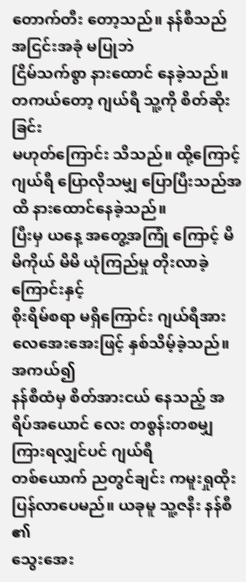တောက်တီး တော့သည်။ နန်စီသည် အငြင်းအခုံ မပြုဘဲ
ငြိမ်သက်စွာ နားထောင် နေခဲ့သည်။ တကယ်တော့ ဂျယ်ရီ သူ့ကို စိတ်ဆိုးခြင်း
မဟုတ်ကြောင်း သိသည်။ ထို့ကြောင့် ဂျယ်ရီ ပြောလိုသမျှ ပြောပြီးသည်အထိ နားထောင်နေခဲ့သည်။
ပြီးမှ ယနေ့ အတွေ့အကြုံ ကြောင့် မိမိကိုယ် မိမိ ယုံကြည်မှု တိုးလာခဲ့ကြောင်းနှင့်
စိုးရိမ်စရာ မရှိကြောင်း ဂျယ်ရီအား လေအေးအေးဖြင့် နှစ်သိမ့်ခဲ့သည်။ အကယ်၍
နန်စီထံမှ စိတ်အားငယ် နေသည့် အရိပ်အယောင် လေး တစွန်းတစမျှ ကြားရလျှင်ပင် ဂျယ်ရီ
တစ်ယောက် ညတွင်ချင်း ကမူးရှုထိုး ပြန်လာပေမည်။ ယခုမူ သူ့ဇနီး နန်စီ ၏
သွေးအေး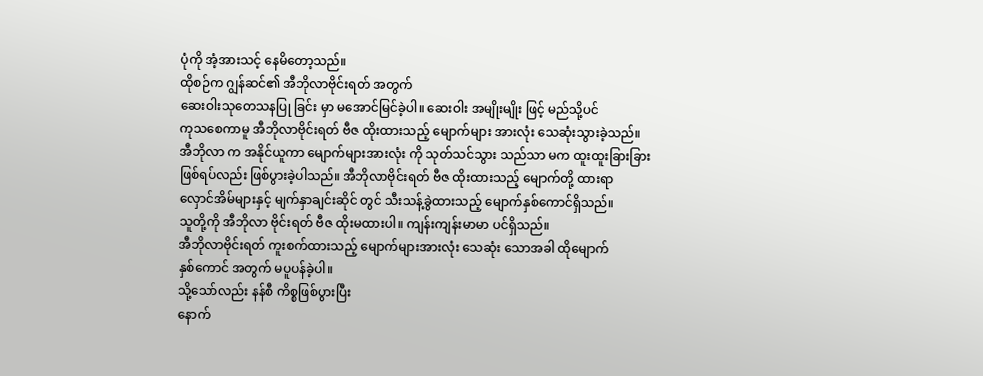ပုံကို အံ့အားသင့် နေမိတော့သည်။
ထိုစဉ်က ဂျွန်ဆင်၏ အီဘိုလာဗိုင်းရတ် အတွက်
ဆေးဝါးသုတေသနပြု ခြင်း မှာ မအောင်မြင်ခဲ့ပါ။ ဆေးဝါး အမျိုးမျိုး ဖြင့် မည်သို့ပင်
ကုသစေကာမူ အီဘိုလာဗိုင်းရတ် ဗီဇ ထိုးထားသည့် မျောက်များ အားလုံး သေဆုံးသွားခဲ့သည်။
အီဘိုလာ က အနိုင်ယူကာ မျောက်များအားလုံး ကို သုတ်သင်သွား သည်သာ မက ထူးထူးခြားခြား
ဖြစ်ရပ်လည်း ဖြစ်ပွားခဲ့ပါသည်။ အီဘိုလာဗိုင်းရတ် ဗီဇ ထိုးထားသည့် မျောက်တို့ ထားရာ
လှောင်အိမ်များနှင့် မျက်နှာချင်းဆိုင် တွင် သီးသန့်ခွဲထားသည့် မျောက်နှစ်ကောင်ရှိသည်။
သူတို့ကို အီဘိုလာ ဗိုင်းရတ် ဗီဇ ထိုးမထားပါ။ ကျန်းကျန်းမာမာ ပင်ရှိသည်။
အီဘိုလာဗိုင်းရတ် ကူးစက်ထားသည့် မျောက်များအားလုံး သေဆုံး သောအခါ ထိုမျောက်
နှစ်ကောင် အတွက် မပူပန်ခဲ့ပါ။
သို့သော်လည်း နန်စီ ကိစ္စဖြစ်ပွားပြီး
နောက်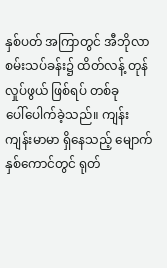နှစ်ပတ် အကြာတွင် အီဘိုလာ စမ်းသပ်ခန်း၌ ထိတ်လန့် တုန်လှုပ်ဖွယ် ဖြစ်ရပ် တစ်ခု
ပေါ်ပေါက်ခဲ့သည်။ ကျန်းကျန်းမာမာ ရှိနေသည့် မျောက်နှစ်ကောင်တွင် ရုတ်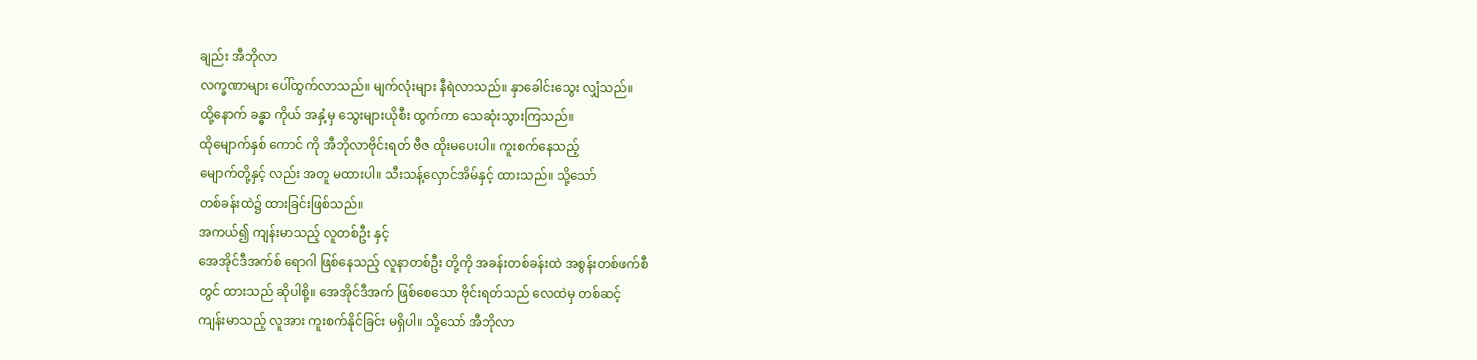ချည်း အီဘိုလာ
လက္ခဏာများ ပေါ်ထွက်လာသည်။ မျက်လုံးများ နီရဲလာသည်။ နှာခေါင်းသွေး လျှံသည်။
ထို့နောက် ခန္ဓာ ကိုယ် အနှံ့မှ သွေးများယိုစီး ထွက်ကာ သေဆုံးသွားကြသည်။
ထိုမျောက်နှစ် ကောင် ကို အီဘိုလာဗိုင်းရတ် ဗီဇ ထိုးမပေးပါ။ ကူးစက်နေသည့်
မျောက်တို့နှင့် လည်း အတူ မထားပါ။ သီးသန့်လှောင်အိမ်နှင့် ထားသည်။ သို့သော်
တစ်ခန်းထဲ၌ ထားခြင်းဖြစ်သည်။
အကယ်၍ ကျန်းမာသည့် လူတစ်ဦး နှင့်
အေအိုင်ဒီအက်စ် ရောဂါ ဖြစ်နေသည့် လူနာတစ်ဦး တို့ကို အခန်းတစ်ခန်းထဲ အစွန်းတစ်ဖက်စီ
တွင် ထားသည် ဆိုပါစို့။ အေအိုင်ဒီအက် ဖြစ်စေသော ဗိုင်းရတ်သည် လေထဲမှ တစ်ဆင့်
ကျန်းမာသည့် လူအား ကူးစက်နိုင်ခြင်း မရှိပါ။ သို့သော် အီဘိုလာ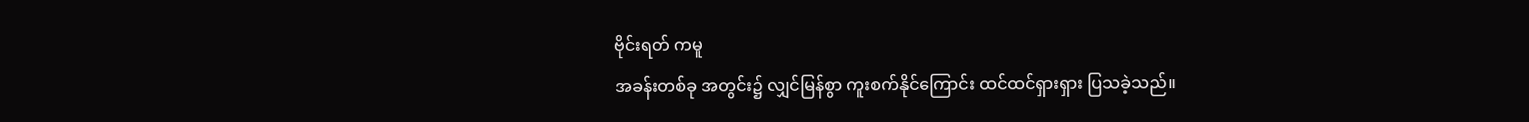ဗိုင်းရတ် ကမူ
အခန်းတစ်ခု အတွင်း၌ လျှင်မြန်စွာ ကူးစက်နိုင်ကြောင်း ထင်ထင်ရှားရှား ပြသခဲ့သည်။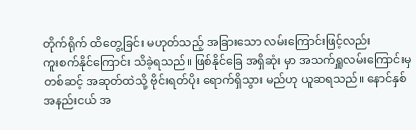တိုက်ရိုက် ထိတွေ့ခြင်း မဟုတ်သည့် အခြားသော လမ်းကြောင်းဖြင့်လည်း
ကူးစက်နိုင်ကြောင်း သိခဲ့ရသည်။ ဖြစ်နိုင်ခြေ အရှိဆုံး မှာ အသက်ရှူလမ်းကြောင်းမှ
တစ်ဆင့် အဆုတ်ထဲသို့ ဗိုင်းရတ်ပိုး ရောက်ရှိသွား မည်ဟု ယူဆရသည်။ နောင်နှစ်
အနည်းငယ် အ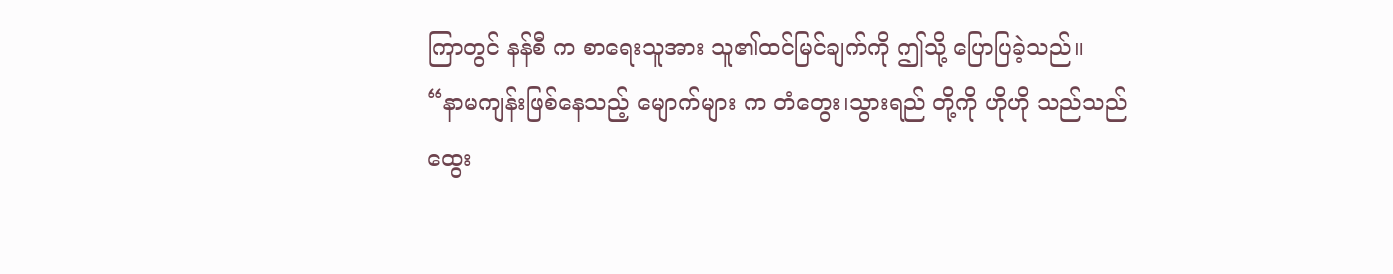ကြာတွင် နန်စီ က စာရေးသူအား သူ၏ထင်မြင်ချက်ကို ဤသို့ ပြောပြခဲ့သည်။
“နာမကျန်းဖြစ်နေသည့် မျောက်များ က တံတွေး၊သွားရည် တို့ကို ဟိုဟို သည်သည်
ထွေး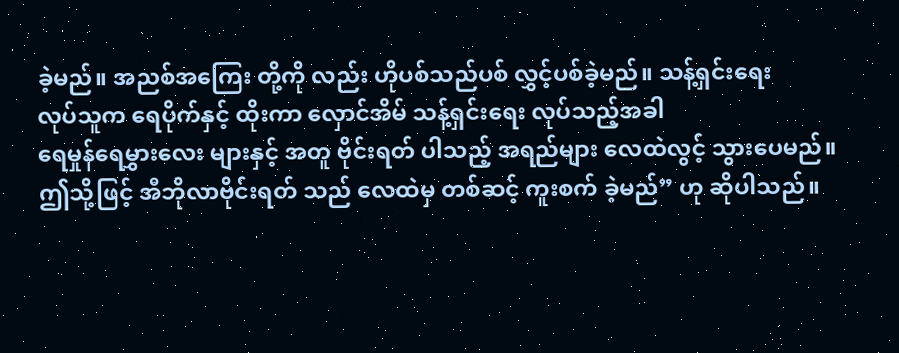ခဲ့မည်။ အညစ်အကြေး တို့ကို လည်း ဟိုပစ်သည်ပစ် လွှင့်ပစ်ခဲ့မည်။ သန့်ရှင်းရေး
လုပ်သူက ရေပိုက်နှင့် ထိုးကာ လှောင်အိမ် သန့်ရှင်းရေး လုပ်သည့်အခါ
ရေမှုန်ရေမွှားလေး များနှင့် အတူ ဗိုင်းရတ် ပါသည့် အရည်များ လေထဲလွင့် သွားပေမည်။
ဤသို့ဖြင့် အီဘိုလာဗိုင်းရတ် သည် လေထဲမှ တစ်ဆင့် ကူးစက် ခဲ့မည်” ဟု ဆိုပါသည်။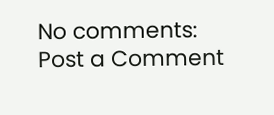No comments:
Post a Comment